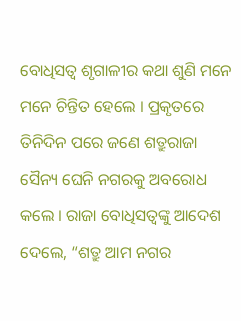ବୋଧିସତ୍ୱ ଶୃଗାଳୀର କଥା ଶୁଣି ମନେ ମନେ ଚିନ୍ତିତ ହେଲେ । ପ୍ରକୃତରେ ତିନିଦିନ ପରେ ଜଣେ ଶତ୍ରୁରାଜା ସୈନ୍ୟ ଘେନି ନଗରକୁ ଅବରୋଧ କଲେ । ରାଜା ବୋଧିସତ୍ୱଙ୍କୁ ଆଦେଶ ଦେଲେ, “ଶତ୍ରୁ ଆମ ନଗର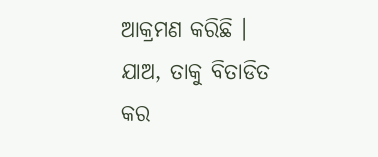ଆକ୍ରମଣ କରିଛି । ଯାଅ, ତାକୁ ବିତାଡିତ କର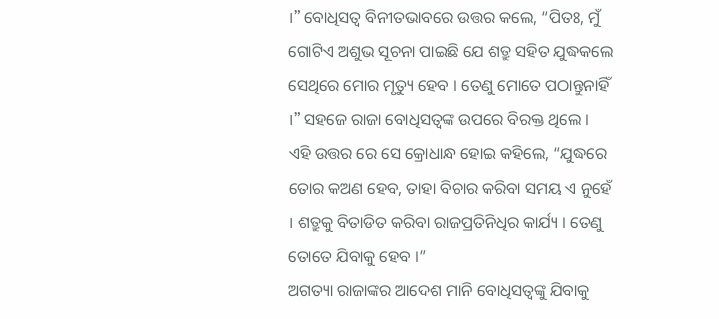।” ବୋଧିସତ୍ୱ ବିନୀତଭାବରେ ଉତ୍ତର କଲେ, “ପିତଃ, ମୁଁ ଗୋଟିଏ ଅଶୁଭ ସୂଚନା ପାଇଛି ଯେ ଶତ୍ରୁ ସହିତ ଯୁଦ୍ଧକଲେ ସେଥିରେ ମୋର ମୃତ୍ୟୁ ହେବ । ତେଣୁ ମୋତେ ପଠାନ୍ତୁନାହିଁ ।” ସହଜେ ରାଜା ବୋଧିସତ୍ୱଙ୍କ ଉପରେ ବିରକ୍ତ ଥିଲେ । ଏହି ଉତ୍ତର ରେ ସେ କ୍ରୋଧାନ୍ଧ ହୋଇ କହିଲେ, “ଯୁଦ୍ଧରେ ତୋର କଅଣ ହେବ, ତାହା ବିଚାର କରିବା ସମୟ ଏ ନୁହେଁ । ଶତ୍ରୁକୁ ବିତାଡିତ କରିବା ରାଜପ୍ରତିନିଧିର କାର୍ଯ୍ୟ । ତେଣୁ ତୋତେ ଯିବାକୁ ହେବ ।”
ଅଗତ୍ୟା ରାଜାଙ୍କର ଆଦେଶ ମାନି ବୋଧିସତ୍ୱଙ୍କୁ ଯିବାକୁ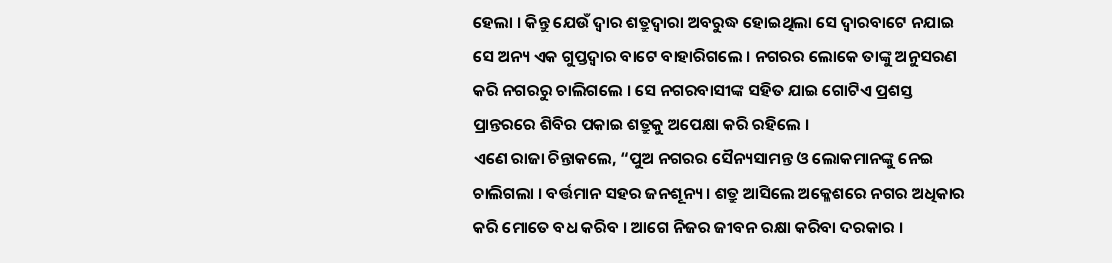ହେଲା । କିନ୍ତୁ ଯେଉଁ ଦ୍ୱାର ଶତ୍ରୁଦ୍ୱାରା ଅବରୁଦ୍ଧ ହୋଇଥିଲା ସେ ଦ୍ୱାରବାଟେ ନଯାଇ ସେ ଅନ୍ୟ ଏକ ଗୁପ୍ତଦ୍ୱାର ବାଟେ ବାହାରିଗଲେ । ନଗରର ଲୋକେ ତାଙ୍କୁ ଅନୁସରଣ କରି ନଗରରୁ ଚାଲିଗଲେ । ସେ ନଗରବାସୀଙ୍କ ସହିତ ଯାଇ ଗୋଟିଏ ପ୍ରଶସ୍ତ ପ୍ରାନ୍ତରରେ ଶିବିର ପକାଇ ଶତ୍ରୁକୁ ଅପେକ୍ଷା କରି ରହିଲେ ।
ଏଣେ ରାଜା ଚିନ୍ତାକଲେ, “ପୁଅ ନଗରର ସୈନ୍ୟସାମନ୍ତ ଓ ଲୋକମାନଙ୍କୁ ନେଇ ଚାଲିଗଲା । ବର୍ତ୍ତମାନ ସହର ଜନଶୂନ୍ୟ । ଶତ୍ରୁ ଆସିଲେ ଅକ୍ଳେଶରେ ନଗର ଅଧିକାର କରି ମୋତେ ବଧ କରିବ । ଆଗେ ନିଜର ଜୀବନ ରକ୍ଷା କରିବା ଦରକାର ।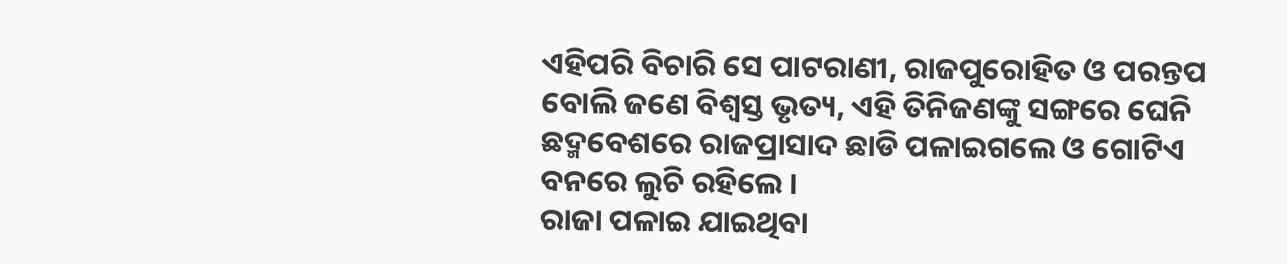ଏହିପରି ବିଚାରି ସେ ପାଟରାଣୀ, ରାଜପୁରୋହିତ ଓ ପରନ୍ତପ ବୋଲି ଜଣେ ବିଶ୍ୱସ୍ତ ଭୃତ୍ୟ, ଏହି ତିନିଜଣଙ୍କୁ ସଙ୍ଗରେ ଘେନି ଛଦ୍ମବେଶରେ ରାଜପ୍ରାସାଦ ଛାଡି ପଳାଇଗଲେ ଓ ଗୋଟିଏ ବନରେ ଲୁଚି ରହିଲେ ।
ରାଜା ପଳାଇ ଯାଇଥିବା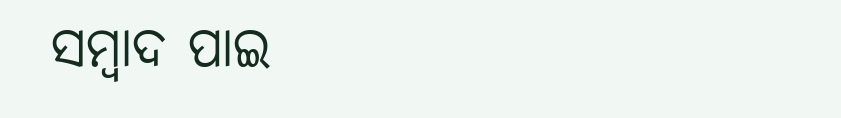ସମ୍ବାଦ ପାଇ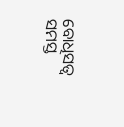ବୋଧିସତ୍ୱ ସମସ୍ତ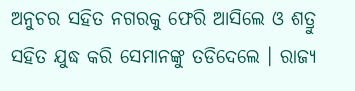ଅନୁଚର ସହିତ ନଗରକୁ ଫେରି ଆସିଲେ ଓ ଶତ୍ରୁ ସହିତ ଯୁଦ୍ଧ କରି ସେମାନଙ୍କୁ ତଡିଦେଲେ । ରାଜ୍ୟ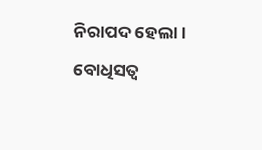ନିରାପଦ ହେଲା । ବୋଧିସତ୍ୱ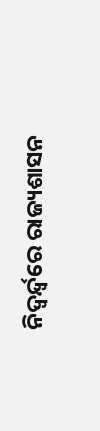ନିଦ୍ୱର୍ନ୍ଦ୍ୱରେ ରାଜ୍ୟଶାସନ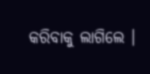କରିବାକୁ ଲାଗିଲେ ।